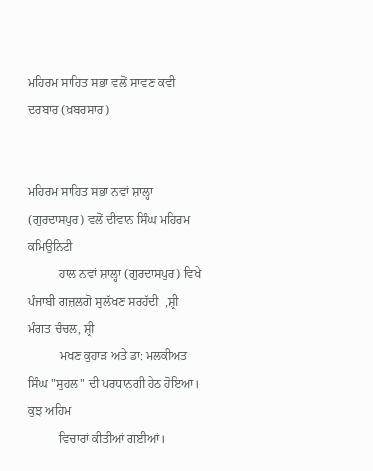ਮਹਿਰਮ ਸਾਹਿਤ ਸਭਾ ਵਲੋਂ ਸਾਵਣ ਕਵੀ ਦਰਬਾਰ (ਖ਼ਬਰਸਾਰ)


ਮਹਿਰਮ ਸਾਹਿਤ ਸਭਾ ਨਵਾਂ ਸ਼ਾਲ੍ਹਾ (ਗੁਰਦਾਸਪੁਰ) ਵਲੋਂ ਦੀਵਾਨ ਸਿੰਘ ਮਹਿਰਮ ਕਮਿਉਨਿਟੀ
          ਹਾਲ ਨਵਾਂ ਸ਼ਾਲ੍ਹਾ (ਗੁਰਦਾਸਪੁਰ) ਵਿਖੇ ਪੰਜਾਬੀ ਗਜ਼ਲਗੋ ਸੁਲੱਖਣ ਸਰਹੱਦੀ  ,ਸ਼੍ਰੀ ਮੰਗਤ ਚੰਚਲ, ਸ਼੍ਰੀ
          ਮਖਣ ਕੁਹਾੜ ਅਤੇ ਡਾ: ਮਲਕੀਅਤ ਸਿੰਘ "ਸੁਹਲ" ਦੀ ਪਰਧਾਨਗੀ ਹੇਠ ਹੋਇਆ। ਕੁਝ ਅਹਿਮ
          ਵਿਚਾਰਾਂ ਕੀਤੀਆਂ ਗਈਆਂ।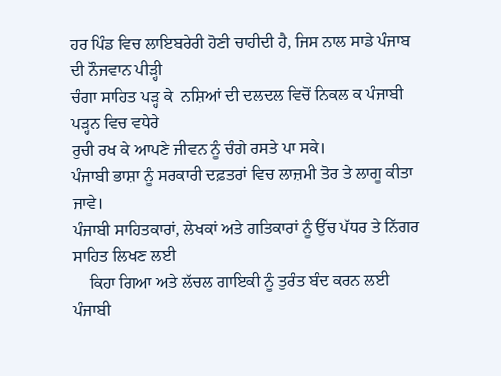ਹਰ ਪਿੰਡ ਵਿਚ ਲਾਇਬਰੇਰੀ ਹੋਣੀ ਚਾਹੀਦੀ ਹੈ, ਜਿਸ ਨਾਲ ਸਾਡੇ ਪੰਜਾਬ ਦੀ ਨੌਜਵਾਨ ਪੀੜ੍ਹੀ
ਚੰਗਾ ਸਾਹਿਤ ਪੜ੍ਹ ਕੇ  ਨਸ਼ਿਆਂ ਦੀ ਦਲਦਲ ਵਿਚੋਂ ਨਿਕਲ ਕ ਪੰਜਾਬੀ  ਪੜ੍ਹਨ ਵਿਚ ਵਧੇਰੇ
ਰੁਚੀ ਰਖ ਕੇ ਆਪਣੇ ਜੀਵਨ ਨੂੰ ਚੰਗੇ ਰਸਤੇ ਪਾ ਸਕੇ।
ਪੰਜਾਬੀ ਭਾਸ਼ਾ ਨੂੰ ਸਰਕਾਰੀ ਦਫ਼ਤਰਾਂ ਵਿਚ ਲਾਜ਼ਮੀ ਤੋਰ ਤੇ ਲਾਗੂ ਕੀਤਾ ਜਾਵੇ।
ਪੰਜਾਬੀ ਸਾਹਿਤਕਾਰਾਂ, ਲੇਖਕਾਂ ਅਤੇ ਗਤਿਕਾਰਾਂ ਨੂੰ ਉੱਚ ਪੱਧਰ ਤੇ ਨਿੱਗਰ ਸਾਹਿਤ ਲਿਖਣ ਲਈ
    ਕਿਹਾ ਗਿਆ ਅਤੇ ਲੱਚਲ ਗਾਇਕੀ ਨੂੰ ਤੁਰੰਤ ਬੰਦ ਕਰਨ ਲਈ ਪੰਜਾਬੀ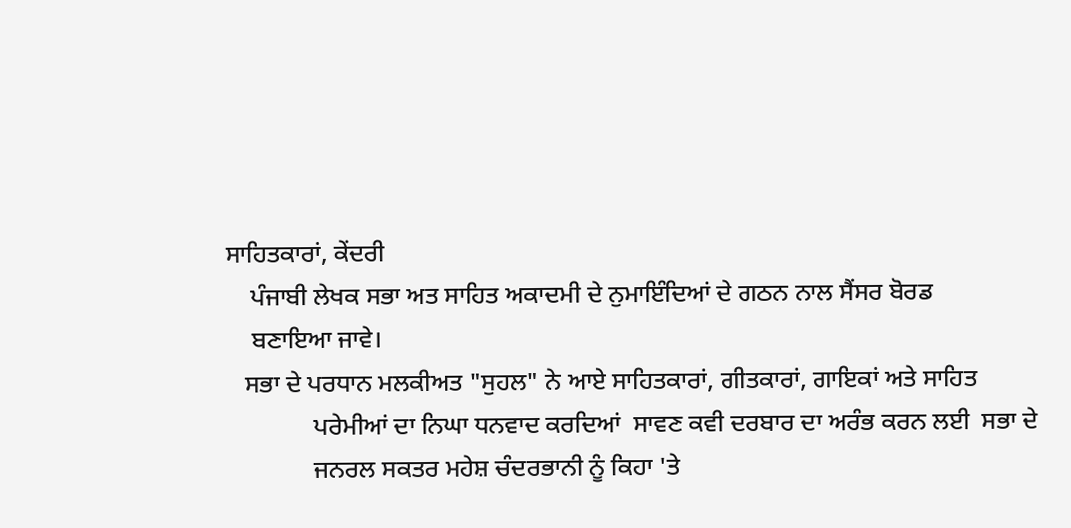ਸਾਹਿਤਕਾਰਾਂ, ਕੇਂਦਰੀ
    ਪੰਜਾਬੀ ਲੇਖਕ ਸਭਾ ਅਤ ਸਾਹਿਤ ਅਕਾਦਮੀ ਦੇ ਨੁਮਾਇੰਦਿਆਂ ਦੇ ਗਠਨ ਨਾਲ ਸੈਂਸਰ ਬੋਰਡ
    ਬਣਾਇਆ ਜਾਵੇ।
   ਸਭਾ ਦੇ ਪਰਧਾਨ ਮਲਕੀਅਤ "ਸੁਹਲ" ਨੇ ਆਏ ਸਾਹਿਤਕਾਰਾਂ, ਗੀਤਕਾਰਾਂ, ਗਾਇਕਾਂ ਅਤੇ ਸਾਹਿਤ
              ਪਰੇਮੀਆਂ ਦਾ ਨਿਘਾ ਧਨਵਾਦ ਕਰਦਿਆਂ  ਸਾਵਣ ਕਵੀ ਦਰਬਾਰ ਦਾ ਅਰੰਭ ਕਰਨ ਲਈ  ਸਭਾ ਦੇ
              ਜਨਰਲ ਸਕਤਰ ਮਹੇਸ਼ ਚੰਦਰਭਾਨੀ ਨੂੰ ਕਿਹਾ 'ਤੇ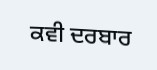ਕਵੀ ਦਰਬਾਰ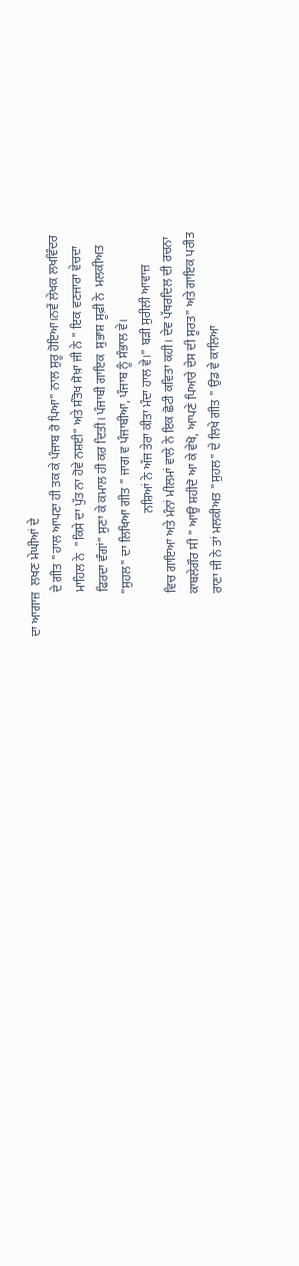ਦਾ ਆਗਾਜ਼  ਲਖਣ ਮੇਘੀਆਂ ਦੇ
              ਦੇ ਗੀਤ "ਹਾਲ ਆਪਣਾ ਹੀ ਤਕ ਕੇ ਪੰਜਾਬ ਰੋ ਪਿਆ" ਨਾਲ ਸ਼ੁਰੂ ਹੋਇਆ।ਨਵੇਂ ਲੇਖਕ ਲਖਵਿੰਦਰ
              ਮਾਹਿਲ ਨੇ  "ਕਿਸੇ ਦਾ ਪੁੱਤ ਨਾ ਹੋਵੇ ਨਸ਼ਈ" ਅਤੇ ਸੰਤੋਖ ਸੋਖ਼ਾ ਜੀ ਨੇ " ਇਕ ਵਣਜਾਰਾ ਵੇਚਦਾ
              ਫਿਰਦਾ ਵੰਗਾਂ" ਸੁਣਾ ਕੇ ਕਮਾਲ ਹੀ ਕਰ ਦਿਤੀ। ਪੰਜਾਬੀ ਗਾਇਕ  ਸੁਭਾਸ਼ ਸੂਫ਼ੀ ਨੇ  ਮਲਕੀਅਤ
             "ਸੁਹਲ" ਦਾ ਲਿਖਿਆ ਗੀਤ " ਜਾਗ ਵ ਪੰਜਾਬੀਆ, ਪੰਜਾਬ ਨੂੰ ਸੰਭਾਲ ਵੇ।
                                       ਨਸ਼ਿਆਂ ਨੇ ਅੱਜ ਤੇਰਾ ਕੀਤਾ ਮੰਦਾ ਹਾਲ ਵੇ।" ਬੜੀ ਸੁਰੀਲੀ ਆਵਾਜ਼
             ਵਿਚ ਗਾਇਆ ਅਤੇ ਮੰਨਾਂ ਮੀਲਮਾਂ ਵਾਲੇ ਨੇ ਇਕ ਛੋਟੀ ਕਵਿਤਾ ਕਹੀ। ਦੇਵ ਪੱਥਰਦਿਲ ਦੀ ਰਚਨਾ
             ਕਾਬਲੇਗੌਰ ਸੀ " ਆਉ ਸ਼ਹੀਦੋ ਆ ਕੇ ਵੇਖੋ, ਆਪਣੇ ਪਿਆਰੇ ਦੇਸ ਦੀ ਸੂਰਤ" ਅਤੇ ਗਾਇਕ ਪਰੀਤ
             ਰਾਣਾ ਜੀ ਨੇ ਤਾਂ ਮਲਕੀਅਤ "ਸੁਹਲ" ਦੇ ਲਿਖੇ ਗੀਤ " ਉਡ ਵੇ ਕਾਲਿਆ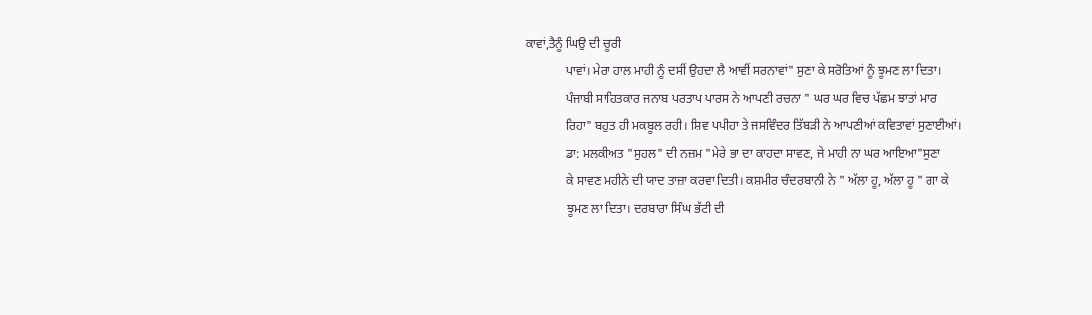ਕਾਵਾਂ,ਤੈਨੂੰ ਘਿਉ ਦੀ ਚੂਰੀ
             ਪਾਵਾਂ। ਮੇਰਾ ਹਾਲ ਮਾਹੀ ਨੂੰ ਦਸੀਂ ਉਹਦਾ ਲੈ ਆਵੀਂ ਸਰਨਾਵਾਂ" ਸੁਣਾ ਕੇ ਸਰੋਤਿਆਂ ਨੂੰ ਝੂਮਣ ਲਾ ਦਿਤਾ।
             ਪੰਜਾਬੀ ਸਾਹਿਤਕਾਰ ਜਨਾਬ ਪਰਤਾਪ ਪਾਰਸ ਨੇ ਆਪਣੀ ਰਚਨਾ " ਘਰ ਘਰ ਵਿਚ ਪੱਛਮ ਝਾਤਾਂ ਮਾਰ
             ਰਿਹਾ" ਬਹੁਤ ਹੀ ਮਕਬੂਲ ਰਹੀ। ਸ਼ਿਵ ਪਪੀਹਾ ਤੇ ਜਸਵਿੰਦਰ ਤਿੱਬੜੀ ਨੇ ਆਪਣੀਆਂ ਕਵਿਤਾਵਾਂ ਸੁਣਾਈਆਂ।
             ਡਾ: ਮਲਕੀਅਤ "ਸੁਹਲ" ਦੀ ਨਜ਼ਮ "ਮੇਰੇ ਭਾ ਦਾ ਕਾਹਦਾ ਸਾਵਣ, ਜੇ ਮਾਹੀ ਨਾ ਘਰ ਆਇਆ"ਸੁਣਾ
             ਕੇ ਸਾਵਣ ਮਹੀਨੇ ਦੀ ਯਾਦ ਤਾਜ਼ਾ ਕਰਵਾ ਦਿਤੀ। ਕਸ਼ਮੀਰ ਚੰਦਰਬਾਨੀ ਨੇ " ਅੱਲਾ ਹੂ, ਅੱਲਾ ਹੂ " ਗਾ ਕੇ
             ਝੂਮਣ ਲਾ ਦਿਤਾ। ਦਰਬਾਰਾ ਸਿੰਘ ਭੱਟੀ ਦੀ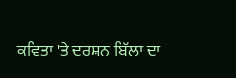ਕਵਿਤਾ 'ਤੇ ਦਰਸ਼ਨ ਬਿੱਲਾ ਦਾ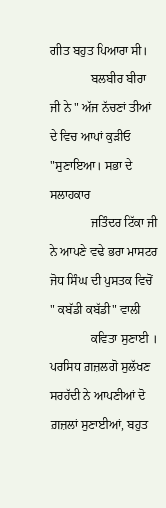ਗੀਤ ਬਹੁਤ ਪਿਆਰਾ ਸੀ।
             ਬਲਬੀਰ ਬੀਰਾ ਜੀ ਨੇ " ਅੱਜ ਨੱਚਣਾਂ ਤੀਆਂ ਦੇ ਵਿਚ ਆਪਾਂ ਕੁੜੀਓ "ਸੁਣਾਇਆ। ਸਭਾ ਦੇ ਸਲਾਹਕਾਰ
             ਜਤਿੰਦਰ ਟਿੱਕਾ ਜੀ ਨੇ ਆਪਣੇ ਵਢੇ ਭਰਾ ਮਾਸਟਰ ਜੋਧ ਸਿੰਘ ਦੀ ਪੁਸਤਕ ਵਿਚੋਂ " ਕਬੱਡੀ ਕਬੱਡੀ" ਵਾਲੀ
             ਕਵਿਤਾ ਸੁਣਾਈ । ਪਰਸਿਧ ਗ਼ਜ਼ਲਗੋ ਸੁਲੱਖਣ ਸਰਹੱਦੀ ਨੇ ਆਪਣੀਆਂ ਦੋ ਗ਼ਜ਼ਲਾਂ ਸੁਣਾਈਆਂ, ਬਹੁਤ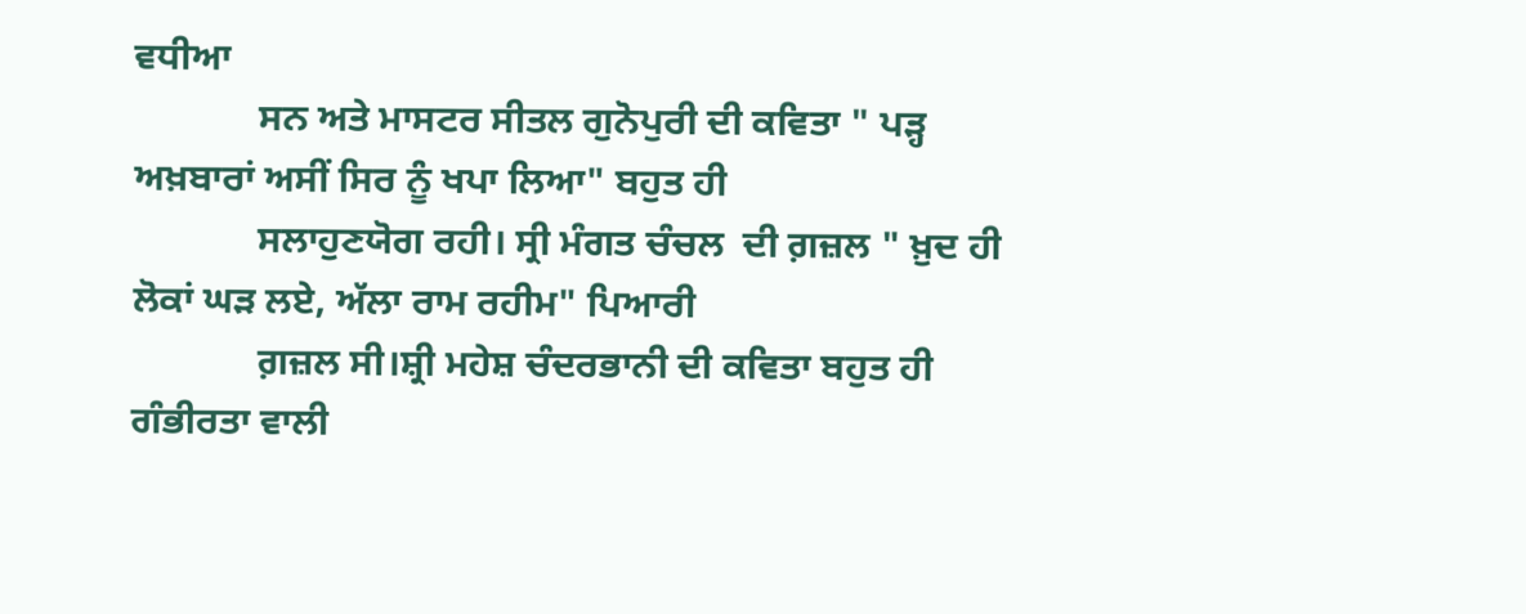ਵਧੀਆ
             ਸਨ ਅਤੇ ਮਾਸਟਰ ਸੀਤਲ ਗੁਨੋਪੁਰੀ ਦੀ ਕਵਿਤਾ " ਪੜ੍ਹ ਅਖ਼ਬਾਰਾਂ ਅਸੀਂ ਸਿਰ ਨੂੰ ਖਪਾ ਲਿਆ" ਬਹੁਤ ਹੀ
             ਸਲਾਹੁਣਯੋਗ ਰਹੀ। ਸ੍ਰੀ ਮੰਗਤ ਚੰਚਲ  ਦੀ ਗ਼ਜ਼ਲ " ਖ਼ੁਦ ਹੀ ਲੋਕਾਂ ਘੜ ਲਏ, ਅੱਲਾ ਰਾਮ ਰਹੀਮ" ਪਿਆਰੀ
             ਗ਼ਜ਼ਲ ਸੀ।ਸ਼੍ਰੀ ਮਹੇਸ਼ ਚੰਦਰਭਾਨੀ ਦੀ ਕਵਿਤਾ ਬਹੁਤ ਹੀ ਗੰਭੀਰਤਾ ਵਾਲੀ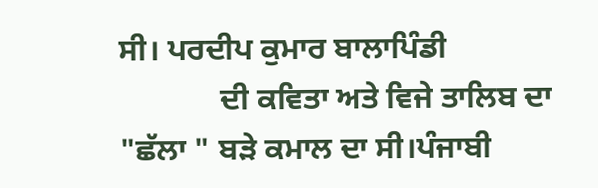ਸੀ। ਪਰਦੀਪ ਕੁਮਾਰ ਬਾਲਾਪਿੰਡੀ
             ਦੀ ਕਵਿਤਾ ਅਤੇ ਵਿਜੇ ਤਾਲਿਬ ਦਾ "ਛੱਲਾ " ਬੜੇ ਕਮਾਲ ਦਾ ਸੀ।ਪੰਜਾਬੀ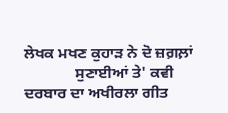ਲੇਖਕ ਮਖਣ ਕੁਹਾੜ ਨੇ ਦੋ ਜ਼ਗ਼ਲ਼ਾਂ
             ਸੁਣਾਈਆਂ ਤੇ' ਕਵੀ ਦਰਬਾਰ ਦਾ ਅਖੀਰਲਾ ਗੀਤ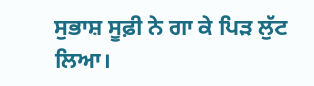ਸੁਭਾਸ਼ ਸੂਫ਼ੀ ਨੇ ਗਾ ਕੇ ਪਿੜ ਲੁੱਟ ਲਿਆ।